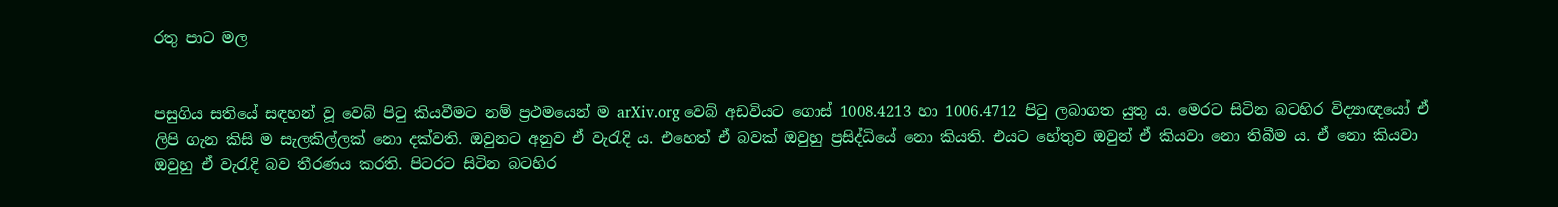රතු පාට මල


පසුගිය සතියේ සඳහන් වූ වෙබ් පිටු කියවීමට නම් ප්‍රථමයෙන් ම arXiv.org වෙබ් අඩවියට ගොස්‌ 1008.4213 හා 1006.4712 පිටු ලබාගත යුතු ය. මෙරට සිටින බටහිර විද්‍යාඥයෝ ඒ ලිපි ගැන කිසි ම සැලකිල්ලක්‌ නො දක්‌වති. ඔවුනට අනුව ඒ වැරැදි ය. එහෙත් ඒ බවක්‌ ඔවුහු ප්‍රසිද්ධියේ නො කියති. එයට හේතුව ඔවුන් ඒ කියවා නො තිබීම ය. ඒ නො කියවා ඔවුහු ඒ වැරැදි බව තීරණය කරති. පිටරට සිටින බටහිර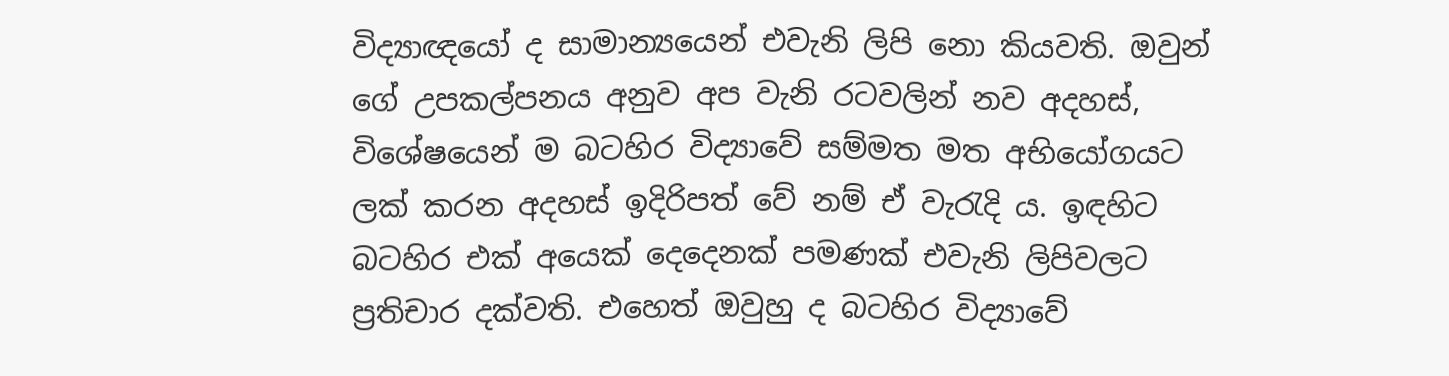විද්‍යාඥයෝ ද සාමාන්‍යයෙන් එවැනි ලිපි නො කියවති. ඔවුන් ගේ උපකල්පනය අනුව අප වැනි රටවලින් නව අදහස්‌, විශේෂයෙන් ම බටහිර විද්‍යාවේ සම්මත මත අභියෝගයට ලක්‌ කරන අදහස්‌ ඉදිරිපත් වේ නම් ඒ වැරැදි ය. ඉඳහිට බටහිර එක්‌ අයෙක්‌ දෙදෙනක්‌ පමණක්‌ එවැනි ලිපිවලට ප්‍රතිචාර දක්‌වති. එහෙත් ඔවුහු ද බටහිර විද්‍යාවේ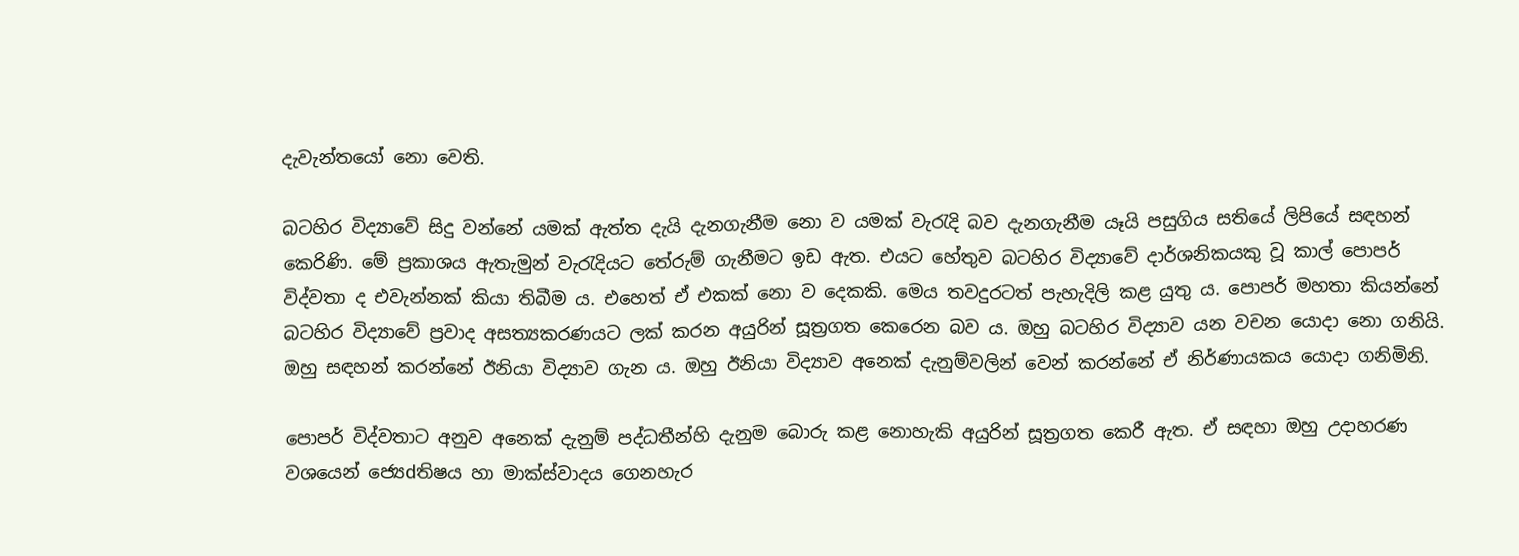දැවැන්තයෝ නො වෙති.

බටහිර විද්‍යාවේ සිදු වන්නේ යමක්‌ ඇත්ත දැයි දැනගැනීම නො ව යමක්‌ වැරැදි බව දැනගැනීම යෑයි පසුගිය සතියේ ලිපියේ සඳහන් කෙරිණි. මේ ප්‍රකාශය ඇතැමුන් වැරැදියට තේරුම් ගැනීමට ඉඩ ඇත. එයට හේතුව බටහිර විද්‍යාවේ දාර්ශනිකයකු වූ කාල් පොපර් විද්වතා ද එවැන්නක්‌ කියා තිබීම ය. එහෙත් ඒ එකක්‌ නො ව දෙකකි. මෙය තවදුරටත් පැහැදිලි කළ යුතු ය. පොපර් මහතා කියන්නේ බටහිර විද්‍යාවේ ප්‍රවාද අසත්‍යකරණයට ලක්‌ කරන අයුරින් සූත්‍රගත කෙරෙන බව ය. ඔහු බටහිර විද්‍යාව යන වචන යොදා නො ගනියි. ඔහු සඳහන් කරන්නේ ඊනියා විද්‍යාව ගැන ය. ඔහු ඊනියා විද්‍යාව අනෙක්‌ දැනුම්වලින් වෙන් කරන්නේ ඒ නිර්ණායකය යොදා ගනිමිනි.

පොපර් විද්වතාට අනුව අනෙක්‌ දැනුම් පද්ධතීන්හි දැනුම බොරු කළ නොහැකි අයුරින් සූත්‍රගත කෙරී ඇත. ඒ සඳහා ඔහු උදාහරණ වශයෙන් ජ්‍යෙdතිෂය හා මාක්‌ස්‌වාදය ගෙනහැර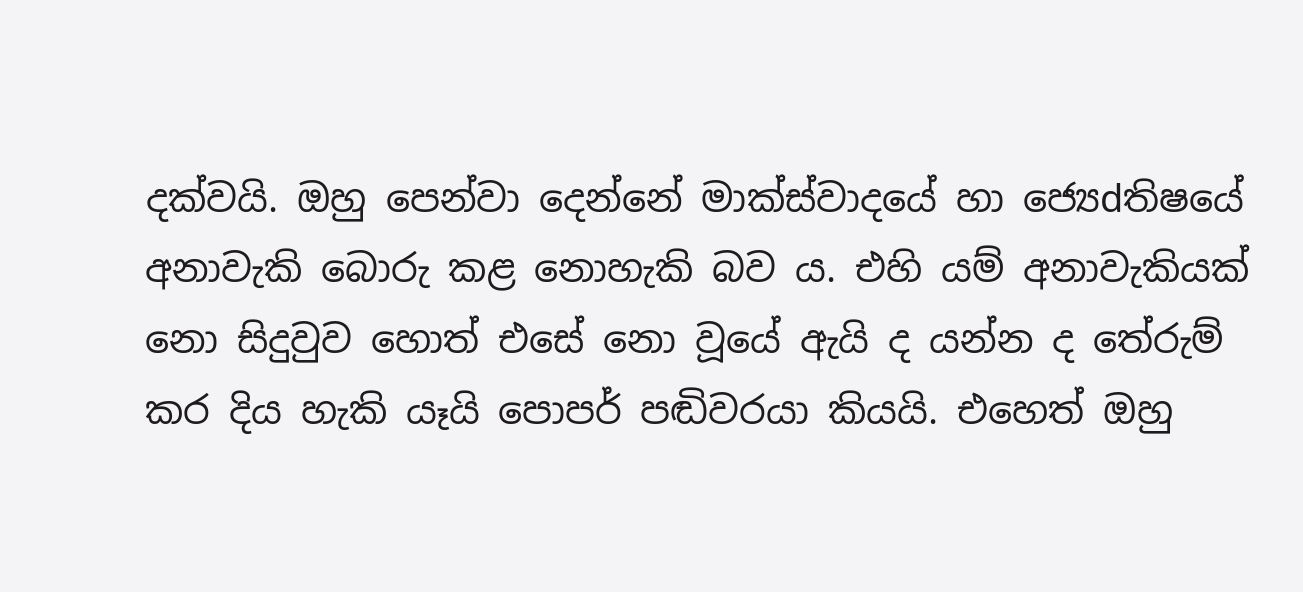දක්‌වයි. ඔහු පෙන්වා දෙන්නේ මාක්‌ස්‌වාදයේ හා ජ්‍යෙdතිෂයේ අනාවැකි බොරු කළ නොහැකි බව ය. එහි යම් අනාවැකියක්‌ නො සිදුවුව හොත් එසේ නො වූයේ ඇයි ද යන්න ද තේරුම් කර දිය හැකි යෑයි පොපර් පඬිවරයා කියයි. එහෙත් ඔහු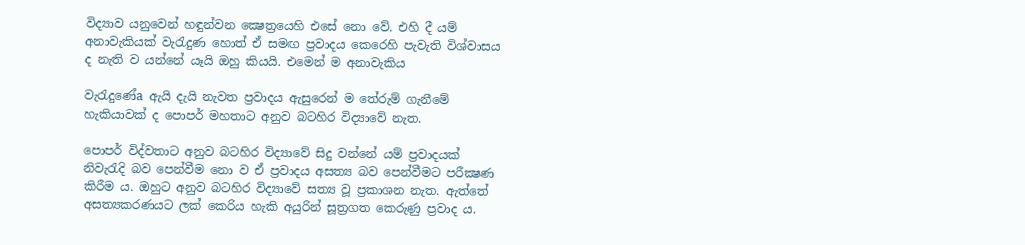විද්‍යාව යනුවෙන් හඳුන්වන ක්‍ෂෙත්‍රයෙහි එසේ නො වේ. එහි දී යම් අනාවැකියක්‌ වැරැදුණ හොත් ඒ සමඟ ප්‍රවාදය කෙරෙහි පැවැති විශ්වාසය ද නැති ව යන්නේ යෑයි ඔහු කියයි. එමෙන් ම අනාවැකිය

වැරැදුණේa ඇයි දැයි නැවත ප්‍රවාදය ඇසුරෙන් ම තේරුම් ගැනීමේ හැකියාවක්‌ ද පොපර් මහතාට අනුව බටහිර විද්‍යාවේ නැත.

පොපර් විද්වතාට අනුව බටහිර විද්‍යාවේ සිදු වන්නේ යම් ප්‍රවාදයක්‌ නිවැරැදි බව පෙන්වීම නො ව ඒ ප්‍රවාදය අසත්‍ය බව පෙන්වීමට පරීක්‍ෂණ කිරීම ය. ඔහුට අනුව බටහිර විද්‍යාවේ සත්‍ය වූ ප්‍රකාශන නැත. ඇත්තේ අසත්‍යකරණයට ලක්‌ කෙරිය හැකි අයුරින් සූත්‍රගත කෙරුණු ප්‍රවාද ය.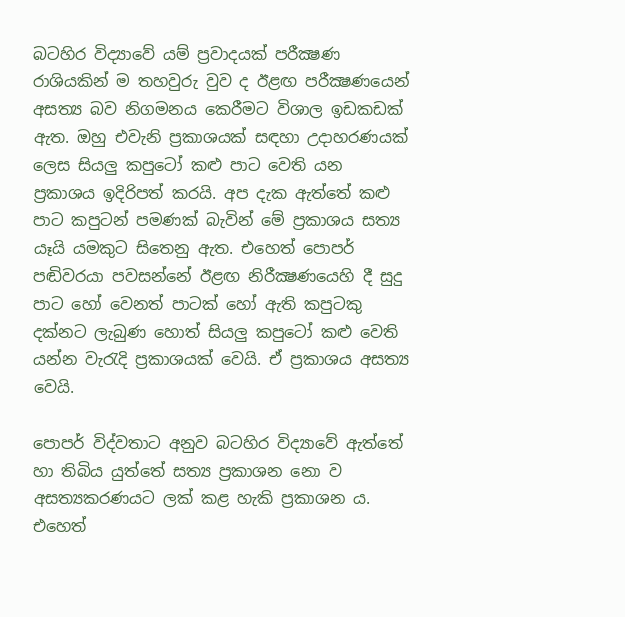බටහිර විද්‍යාවේ යම් ප්‍රවාදයක්‌ පරීක්‍ෂණ රාශියකින් ම තහවුරු වුව ද ඊළඟ පරීක්‍ෂණයෙන් අසත්‍ය බව නිගමනය කෙරීමට විශාල ඉඩකඩක්‌ ඇත. ඔහු එවැනි ප්‍රකාශයක්‌ සඳහා උදාහරණයක්‌ ලෙස සියලු කපුටෝ කළු පාට වෙති යන ප්‍රකාශය ඉදිරිපත් කරයි. අප දැක ඇත්තේ කළු පාට කපුටන් පමණක්‌ බැවින් මේ ප්‍රකාශය සත්‍ය යෑයි යමකුට සිතෙනු ඇත. එහෙත් පොපර් පඬිවරයා පවසන්නේ ඊළඟ නිරීක්‍ෂණයෙහි දී සුදු පාට හෝ වෙනත් පාටක්‌ හෝ ඇති කපුටකු දක්‌නට ලැබුණ හොත් සියලු කපුටෝ කළු වෙති යන්න වැරැදි ප්‍රකාශයක්‌ වෙයි. ඒ ප්‍රකාශය අසත්‍ය වෙයි.

පොපර් විද්වතාට අනුව බටහිර විද්‍යාවේ ඇත්තේ හා තිබිය යුත්තේ සත්‍ය ප්‍රකාශන නො ව අසත්‍යකරණයට ලක්‌ කළ හැකි ප්‍රකාශන ය. එහෙත්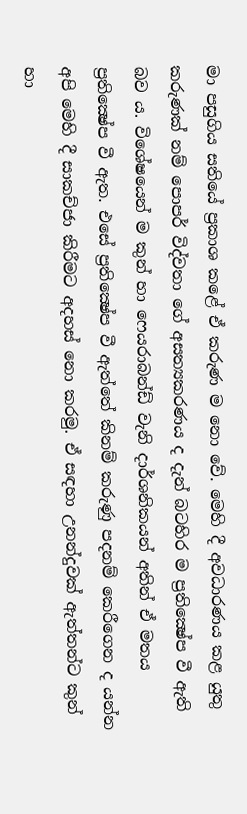මා පසුගිය සතියේ ප්‍රකාශ කළේ ඒ කරුණ ම නො වේ. මෙහි දී අවධාරණය කළ යුතු කරුණක්‌ නම් පොපර් විද්වතා ගේ අසත්‍යකරණය ද දැන් බටහිර ම ප්‍රතික්‍ෂේප වී ඇති බව ය. විශේෂයෙන් ම කුන් හා ෆෙයරාබන්ඩ් වැනි දාර්ශනිකයන් අතින් ඒ මතය ප්‍රතික්‍ෂේප වී ඇත. එසේ ප්‍රතික්‍ෂේප වී ඇත්තේ කිනම් කරුණු පදනම් කෙරීගෙන ද යන්න අපි මෙහි දී සාකච්ජා කිරීමට අදහස්‌ නො කරමු. ඒ සඳහා උනන්දුවක්‌ ඇත්තන්ට කුන් හා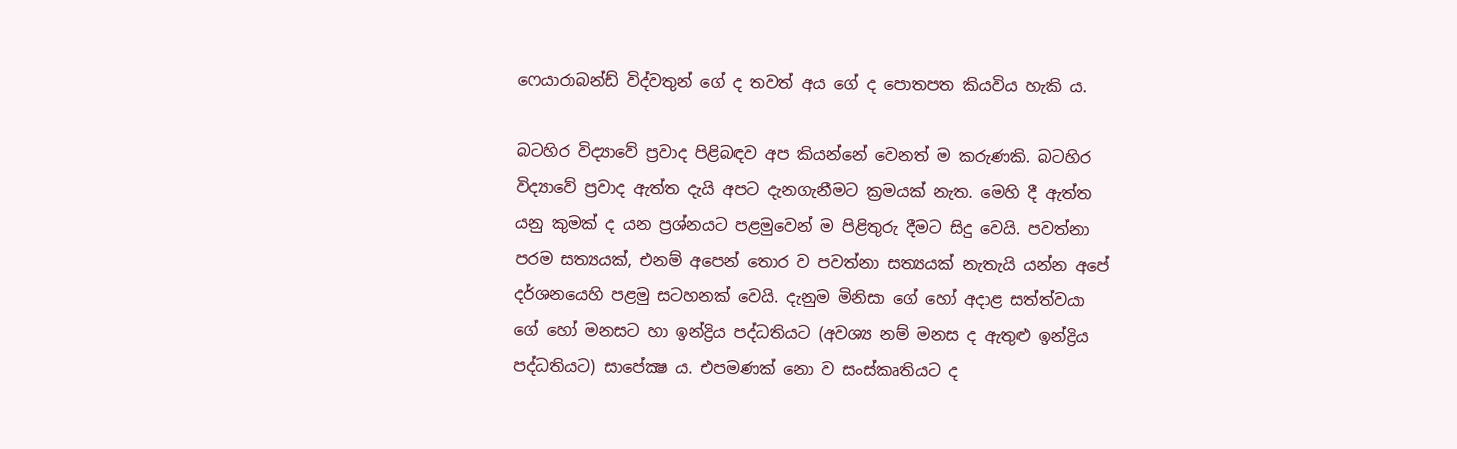ෆෙයාරාබන්ඩ් විද්වතුන් ගේ ද තවත් අය ගේ ද පොතපත කියවිය හැකි ය.

බටහිර විද්‍යාවේ ප්‍රවාද පිළිබඳව අප කියන්නේ වෙනත් ම කරුණකි. බටහිර විද්‍යාවේ ප්‍රවාද ඇත්ත දැයි අපට දැනගැනීමට ක්‍රමයක්‌ නැත. මෙහි දී ඇත්ත යනු කුමක්‌ ද යන ප්‍රශ්නයට පළමුවෙන් ම පිළිතුරු දීමට සිදු වෙයි. පවත්නා පරම සත්‍යයක්‌, එනම් අපෙන් තොර ව පවත්නා සත්‍යයක්‌ නැතැයි යන්න අපේ දර්ශනයෙහි පළමු සටහනක්‌ වෙයි. දැනුම මිනිසා ගේ හෝ අදාළ සත්ත්වයා ගේ හෝ මනසට හා ඉන්ද්‍රිය පද්ධතියට (අවශ්‍ය නම් මනස ද ඇතුළු ඉන්ද්‍රිය පද්ධතියට) සාපේක්‍ෂ ය. එපමණක්‌ නො ව සංස්‌කෘතියට ද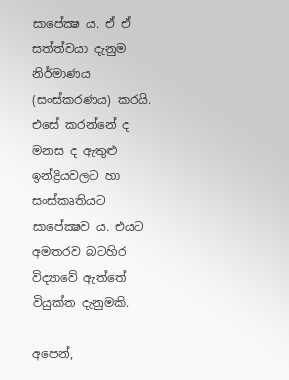සාපේක්‍ෂ ය. ඒ ඒ සත්ත්වයා දැනුම නිර්මාණය (සංස්‌කරණය) කරයි. එසේ කරන්නේ ද මනස ද ඇතුළු ඉන්ද්‍රියවලට හා සංස්‌කෘතියට සාපේක්‍ෂව ය. එයට අමතරව බටහිර විද්‍යාවේ ඇත්තේ වියුක්‌ත දැනුමකි.

අපෙන්,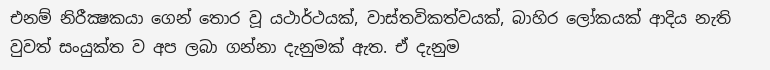එනම් නිරීක්‍ෂකයා ගෙන් තොර වූ යථාර්ථයක්‌, වාස්‌තවිකත්වයක්‌, බාහිර ලෝකයක්‌ ආදිය නැති වුවත් සංයුක්‌ත ව අප ලබා ගන්නා දැනුමක්‌ ඇත. ඒ දැනුම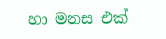හා මනස එක්‌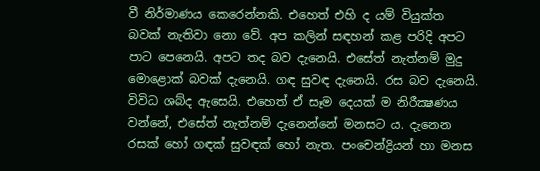වී නිර්මාණය කෙරෙන්නකි. එහෙත් එහි ද යම් වියුක්‌ත බවක්‌ නැතිවා නො වේ. අප කලින් සඳහන් කළ පරිදි අපට පාට පෙනෙයි. අපට තද බව දැනෙයි. එසේත් නැත්නම් මුදු මොළොක්‌ බවක්‌ දැනෙයි. ගඳ සුවඳ දැනෙයි. රස බව දැනෙයි. විවිධ ශබ්ද ඇසෙයි. එහෙත් ඒ සෑම දෙයක්‌ ම නිරීක්‍ෂණය වන්නේ, එසේත් නැත්නම් දැනෙන්නේ මනසට ය. දැනෙන රසක්‌ හෝ ගඳක්‌ සුවඳක්‌ හෝ නැත. පංචෙන්ද්‍රියන් හා මනස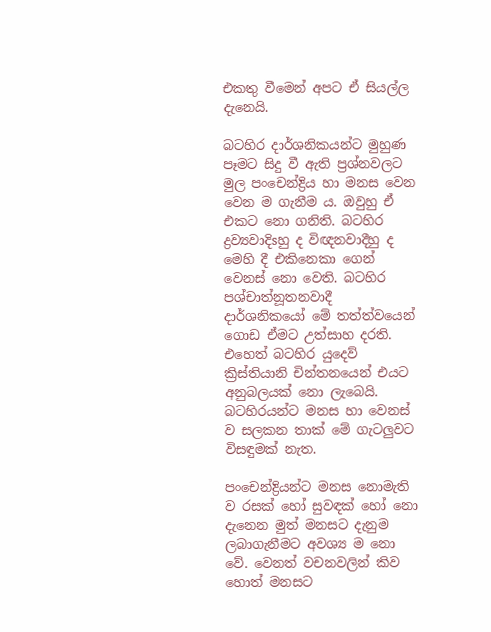එකතු වීමෙන් අපට ඒ සියල්ල දැනෙයි.

බටහිර දාර්ශනිකයන්ට මුහුණ පෑමට සිදු වී ඇති ප්‍රශ්නවලට මුල පංචෙන්ද්‍රිය හා මනස වෙන වෙන ම ගැනීම ය. ඔවුහු ඒ එකට නො ගනිති. බටහිර ද්‍රව්‍යවාදිsහු ද විඥනවාදීහු ද මෙහි දී එකිනෙකා ගෙන් වෙනස්‌ නො වෙති. බටහිර පශ්චාත්නූතනවාදී දාර්ශනිකයෝ මේ තත්ත්වයෙන් ගොඩ ඒමට උත්සාහ දරති. එහෙත් බටහිර යුදෙව් ක්‍රිස්‌තියානි චින්තනයෙන් එයට අනුබලයක්‌ නො ලැබෙයි. බටහිරයන්ට මනස හා වෙනස්‌ ව සලකන තාක්‌ මේ ගැටලුවට විසඳුමක්‌ නැත.

පංචෙන්ද්‍රියන්ට මනස නොමැති ව රසක්‌ හෝ සුවඳක්‌ හෝ නො දැනෙන මුත් මනසට දැනුම ලබාගැනීමට අවශ්‍ය ම නො වේ. වෙනත් වචනවලින් කිව හොත් මනසට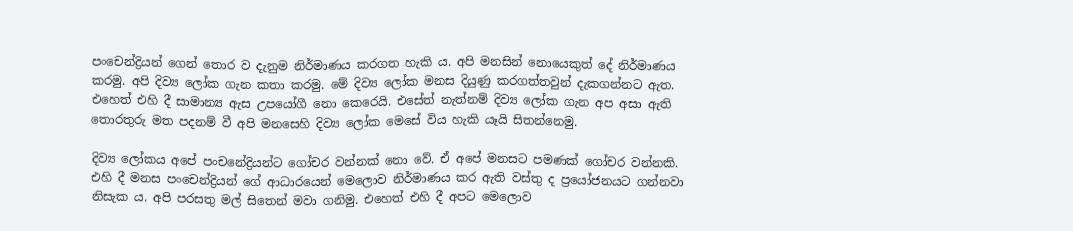පංචෙන්ද්‍රියන් ගෙන් තොර ව දැනුම නිර්මාණය කරගත හැකි ය. අපි මනසින් නොයෙකුත් දේ නිර්මාණය කරමු. අපි දිව්‍ය ලෝක ගැන කතා කරමු. මේ දිව්‍ය ලෝක මනස දියුණු කරගත්තවුන් දැකගන්නට ඇත. එහෙත් එහි දී සාමාන්‍ය ඇස උපයෝගී නො කෙරෙයි. එසේත් නැත්නම් දිව්‍ය ලෝක ගැන අප අසා ඇති තොරතුරු මත පදනම් වී අපි මනසෙහි දිව්‍ය ලෝක මෙසේ විය හැකි යෑයි සිතන්නෙමු.

දිව්‍ය ලෝකය අපේ පංචනේද්‍රියන්ට ගෝචර වන්නක්‌ නො වේ. ඒ අපේ මනසට පමණක්‌ ගෝචර වන්නකි. එහි දී මනස පංචෙන්ද්‍රියන් ගේ ආධාරයෙන් මෙලොව නිර්මාණය කර ඇති වස්‌තු ද ප්‍රයෝජනයට ගන්නවා නිසැක ය. අපි පරසතු මල් සිතෙන් මවා ගනිමු. එහෙත් එහි දී අපට මෙලොව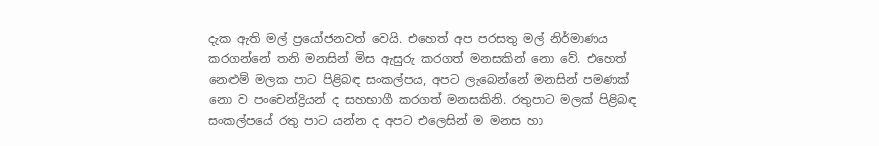දැක ඇති මල් ප්‍රයෝජනවත් වෙයි. එහෙත් අප පරසතු මල් නිර්මාණය කරගන්නේ තනි මනසින් මිස ඇසුරු කරගත් මනසකින් නො වේ. එහෙත් නෙළුම් මලක පාට පිළිබඳ සංකල්පය, අපට ලැබෙන්නේ මනසින් පමණක්‌ නො ව පංචෙන්ද්‍රියන් ද සහභාගී කරගත් මනසකිනි. රතුපාට මලක්‌ පිළිබඳ සංකල්පයේ රතු පාට යන්න ද අපට එලෙසින් ම මනස හා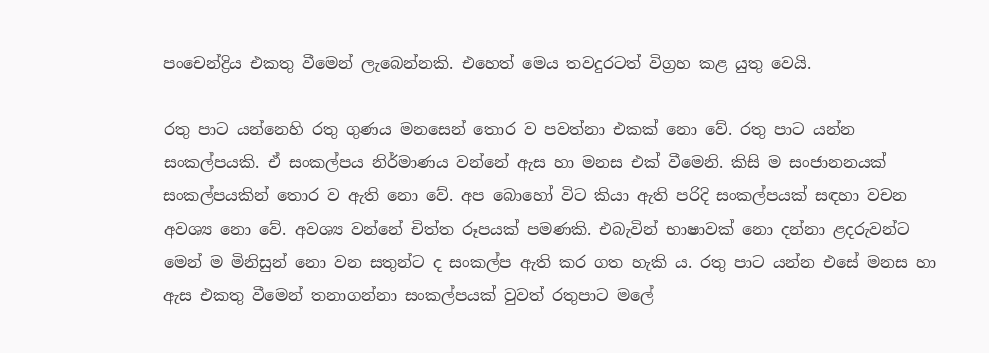පංචෙන්ද්‍රිය එකතු වීමෙන් ලැබෙන්නකි. එහෙත් මෙය තවදුරටත් විග්‍රහ කළ යුතු වෙයි.

රතු පාට යන්නෙහි රතු ගුණය මනසෙන් තොර ව පවත්නා එකක්‌ නො වේ. රතු පාට යන්න සංකල්පයකි. ඒ සංකල්පය නිර්මාණය වන්නේ ඇස හා මනස එක්‌ වීමෙනි. කිසි ම සංජානනයක්‌ සංකල්පයකින් තොර ව ඇති නො වේ. අප බොහෝ විට කියා ඇති පරිදි සංකල්පයක්‌ සඳහා වචන අවශ්‍ය නො වේ. අවශ්‍ය වන්නේ චිත්ත රූපයක්‌ පමණකි. එබැවින් භාෂාවක්‌ නො දන්නා ළදරුවන්ට මෙන් ම මිනිසුන් නො වන සතුන්ට ද සංකල්ප ඇති කර ගත හැකි ය. රතු පාට යන්න එසේ මනස හා ඇස එකතු වීමෙන් තනාගන්නා සංකල්පයක්‌ වුවත් රතුපාට මලේ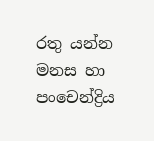රතු යන්න මනස හා පංචෙන්ද්‍රිය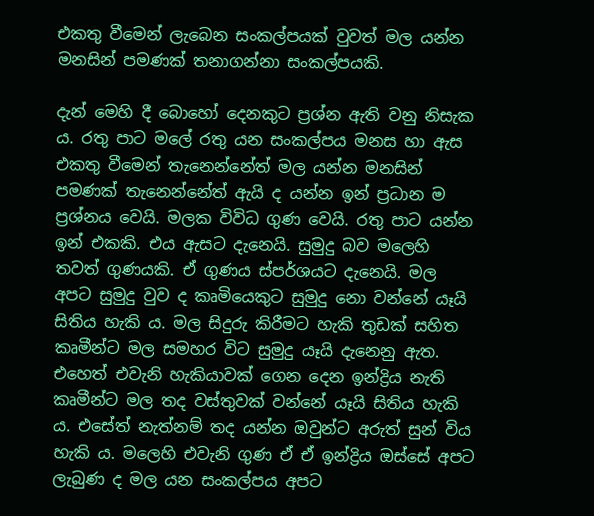එකතු වීමෙන් ලැබෙන සංකල්පයක්‌ වුවත් මල යන්න මනසින් පමණක්‌ තනාගන්නා සංකල්පයකි.

දැන් මෙහි දී බොහෝ දෙනකුට ප්‍රශ්න ඇති වනු නිසැක ය. රතු පාට මලේ රතු යන සංකල්පය මනස හා ඇස එකතු වීමෙන් තැනෙන්නේත් මල යන්න මනසින් පමණක්‌ තැනෙන්නේත් ඇයි ද යන්න ඉන් ප්‍රධාන ම ප්‍රශ්නය වෙයි. මලක විවිධ ගුණ වෙයි. රතු පාට යන්න ඉන් එකකි. එය ඇසට දැනෙයි. සුමුදු බව මලෙහි තවත් ගුණයකි. ඒ ගුණය ස්‌පර්ශයට දැනෙයි. මල අපට සුමුදු වුව ද කෘමියෙකුට සුමුදු නො වන්නේ යෑයි සිතිය හැකි ය. මල සිදුරු කිරීමට හැකි තුඩක්‌ සහිත කෘමීන්ට මල සමහර විට සුමුදු යෑයි දැනෙනු ඇත. එහෙත් එවැනි හැකියාවක්‌ ගෙන දෙන ඉන්ද්‍රිය නැති කෘමීන්ට මල තද වස්‌තුවක්‌ වන්නේ යෑයි සිතිය හැකි ය. එසේත් නැත්නම් තද යන්න ඔවුන්ට අරුත් සුන් විය හැකි ය. මලෙහි එවැනි ගුණ ඒ ඒ ඉන්ද්‍රිය ඔස්‌සේ අපට ලැබුණ ද මල යන සංකල්පය අපට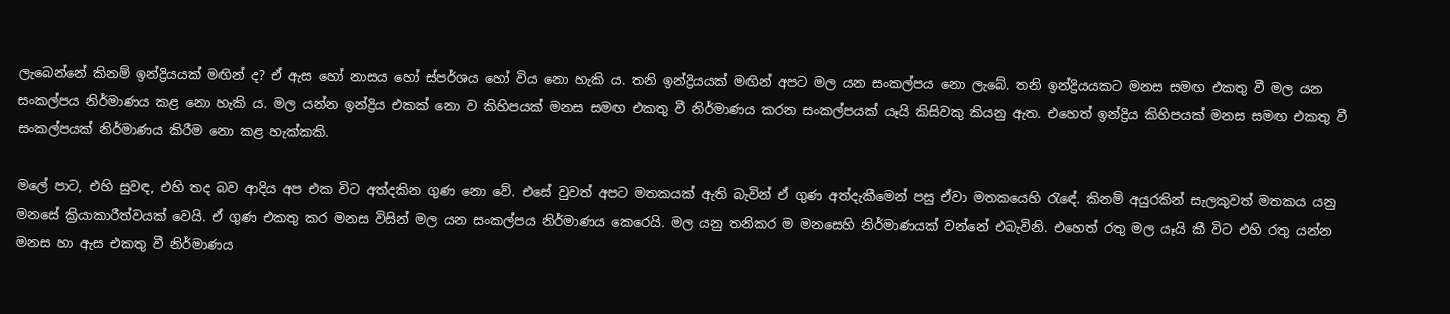ලැබෙන්නේ කිනම් ඉන්ද්‍රියයක්‌ මඟින් ද? ඒ ඇස හෝ නාසය හෝ ස්‌පර්ශය හෝ විය නො හැකි ය. තනි ඉන්ද්‍රියයක්‌ මඟින් අපට මල යන සංකල්පය නො ලැබේ. තනි ඉන්ද්‍රියයකට මනස සමඟ එකතු වී මල යන සංකල්පය නිර්මාණය කළ නො හැකි ය. මල යන්න ඉන්ද්‍රිය එකක්‌ නො ව කිහිපයක්‌ මනස සමඟ එකතු වී නිර්මාණය කරන සංකල්පයක්‌ යෑයි කිසිවකු කියනු ඇත. එහෙත් ඉන්ද්‍රිය කිහිපයක්‌ මනස සමඟ එකතු වී සංකල්පයක්‌ නිර්මාණය කිරීම නො කළ හැක්‌කකි.

මලේ පාට, එහි සුවඳ, එහි තද බව ආදිය අප එක විට අත්දකින ගුණ නො වේ. එසේ වුවත් අපට මතකයක්‌ ඇති බැවින් ඒ ගුණ අත්දැකීමෙන් පසු ඒවා මතකයෙහි රැඳේ. කිනම් අයුරකින් සැලකුවත් මතකය යනු මනසේ ක්‍රියාකාරීත්වයක්‌ වෙයි. ඒ ගුණ එකතු කර මනස විසින් මල යන සංකල්පය නිර්මාණය කෙරෙයි. මල යනු තනිකර ම මනසෙහි නිර්මාණයක්‌ වන්නේ එබැවිනි. එහෙත් රතු මල යෑයි කී විට එහි රතු යන්න මනස හා ඇස එකතු වී නිර්මාණය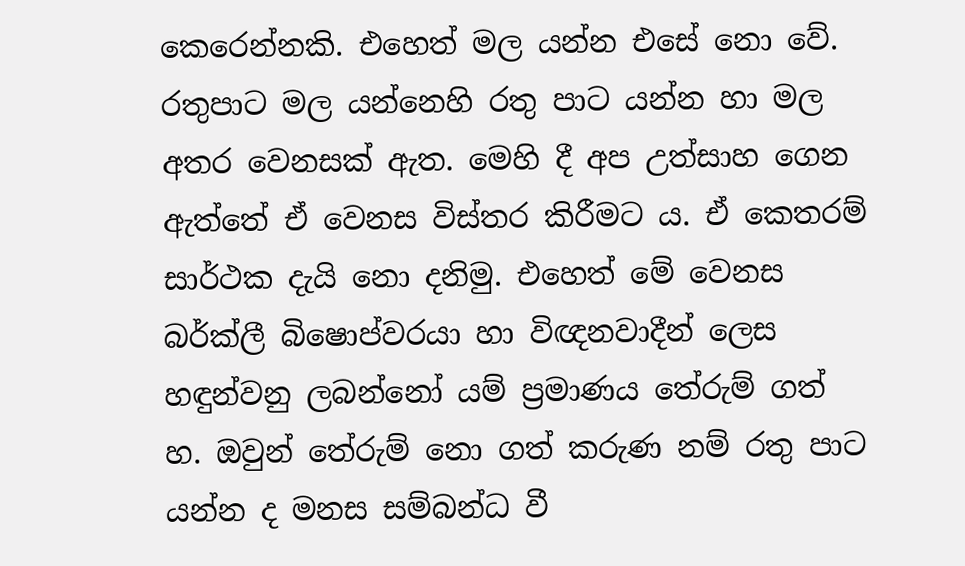කෙරෙන්නකි. එහෙත් මල යන්න එසේ නො වේ. රතුපාට මල යන්නෙහි රතු පාට යන්න හා මල අතර වෙනසක්‌ ඇත. මෙහි දී අප උත්සාහ ගෙන ඇත්තේ ඒ වෙනස විස්‌තර කිරීමට ය. ඒ කෙතරම් සාර්ථක දැයි නො දනිමු. එහෙත් මේ වෙනස බර්ක්‌ලී බිෂොප්වරයා හා විඥනවාදීන් ලෙස හඳුන්වනු ලබන්නෝ යම් ප්‍රමාණය තේරුම් ගත් හ. ඔවුන් තේරුම් නො ගත් කරුණ නම් රතු පාට යන්න ද මනස සම්බන්ධ වී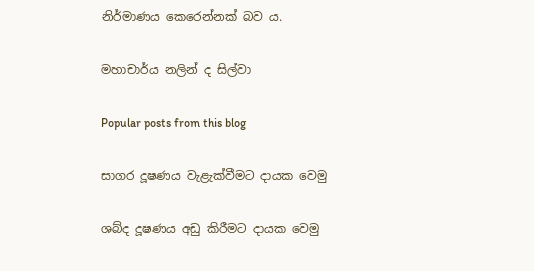නිර්මාණය කෙරෙන්නක්‌ බව ය.

මහාචාර්ය නලින් ද සිල්වා

Popular posts from this blog

සාගර දූෂණය වැළැක්‌වීමට දායක වෙමු

ශබ්ද දූෂණය අඩු කිරීමට දායක වෙමු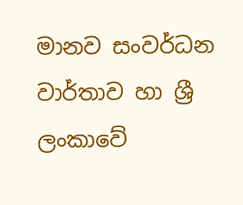මානව සංවර්ධන වාර්තාව හා ශ්‍රී ලංකාවේ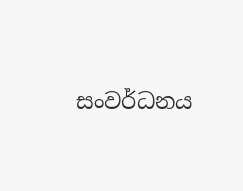සංවර්ධනය